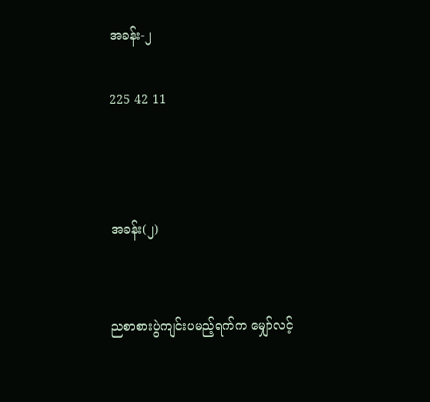အခန်း-၂

225 42 11



အခန်း(၂)


ညစာစားပွဲကျင်းပမည့်ရက်က မျှော်လင့်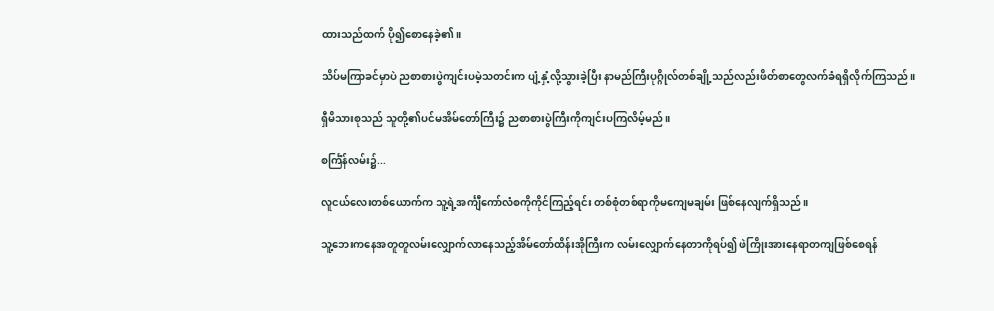ထားသည်ထက် ပို၍စောနေခဲ့၏။

သိပ်မကြာခင်မှာပဲ ညစာစားပွဲကျင်းပမဲ့သတင်းက ပျံ့နှံ့လို့သွားခဲ့ပြီး နာမည်ကြီးပုဂ္ဂိုလ်တစ်ချို့သည်လည်းဖိတ်စာတွေလက်ခံရရှိလိုက်ကြသည်။

ရှီမိသားစုသည် သူတို့၏ပင်မအိမ်တော်ကြီး၌ ညစာစားပွဲကြီးကိုကျင်းပကြလိမ့်မည်။

စင်္ကြံန်လမ်း၌...

လူငယ်လေးတစ်ယောက်က သူ့ရဲ့အင်္ကျီကော်လံစကိုကိုင်ကြည့်ရင်း တစ်စုံတစ်ရာကိုမကျေမချမ်း ဖြစ်နေလျက်ရှိသည်။

သူ့ဘေးကနေအတူတူလမ်းလျှောက်လာနေသည့်အိမ်တော်ထိန်းအိုကြီးက လမ်းလျှောက်နေတာကိုရပ်၍ ဖဲကြိုးအားနေရာတကျဖြစ်စေရန်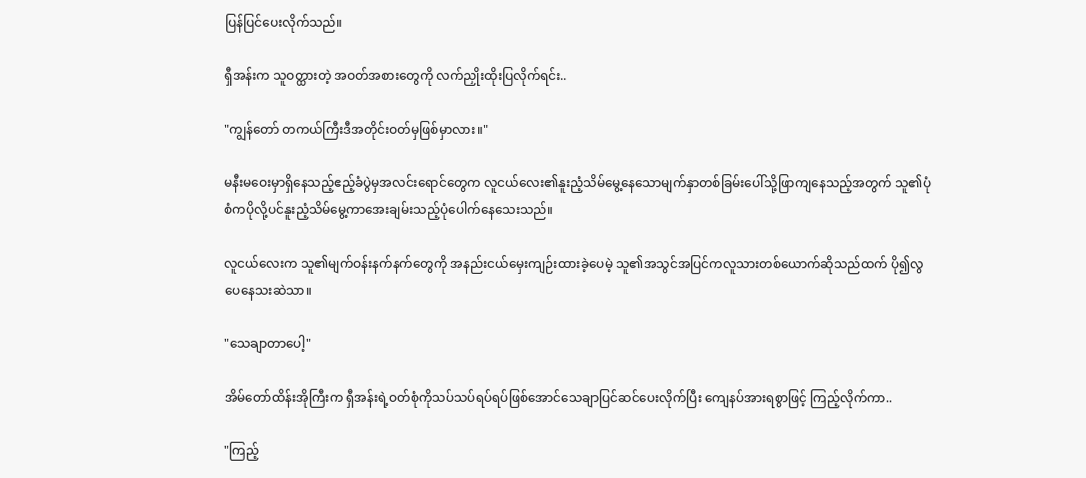ပြန်ပြင်ပေးလိုက်သည်။

ရှီအန်းက သူဝတ္ထားတဲ့ အဝတ်အစားတွေကို လက်ညှိုးထိုးပြလိုက်ရင်း..

"ကျွန်တော် တကယ်ကြီးဒီအတိုင်းဝတ်မှဖြစ်မှာလား။"

မနီးမဝေးမှာရှိနေသည့်ဧည့်ခံပွဲမှအလင်းရောင်တွေက လူငယ်လေး၏နူးညံ့သိမ်မွေ့နေသောမျက်နှာတစ်ခြမ်းပေါ်သို့ဖြာကျနေသည့်အတွက် သူ၏ပုံစံကပိုလို့ပင်နူးညံ့သိမ်မွေ့ကာအေးချမ်းသည့်ပုံပေါက်နေသေးသည်။

လူငယ်လေးက သူ၏မျက်ဝန်းနက်နက်တွေကို အနည်းငယ်မှေးကျဉ်းထားခဲ့ပေမဲ့ သူ၏အသွင်အပြင်ကလူသားတစ်ယောက်ဆိုသည်ထက် ပို၍လွပေနေသးဆဲသာ။

"သေချာတာပေါ့"

အိမ်တော်ထိန်းအိုကြီးက ရှီအန်းရဲ့ဝတ်စုံကိုသပ်သပ်ရပ်ရပ်ဖြစ်အောင်သေချာပြင်ဆင်ပေးလိုက်ပြီး ကျေနပ်အားရစွာဖြင့် ကြည့်လိုက်ကာ..

"ကြည့်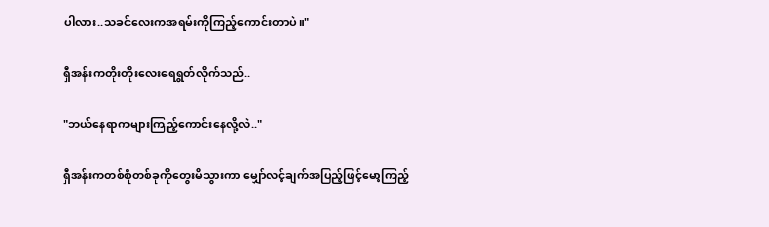ပါလား..သခင်လေးကအရမ်းကိုကြည့်ကောင်းတာပဲ။"

ရှီအန်းကတိုးတိုးလေးရေရွတ်လိုက်သည်..

"ဘယ်နေရာကများကြည့်ကောင်းနေလို့လဲ.."

ရှီအန်းကတစ်စုံတစ်ခုကိုတွေးမိသွားကာ မျှော်လင့်ချက်အပြည့်ဖြင့်မော့ကြည့်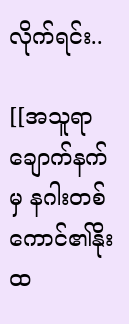လိုက်ရင်း..

[[အသူရာချောက်နက်မှ နဂါးတစ်ကောင်၏နိုးထ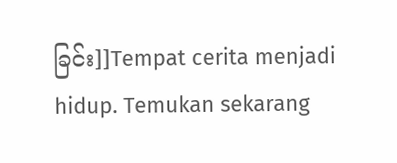ခြင်း]]Tempat cerita menjadi hidup. Temukan sekarang